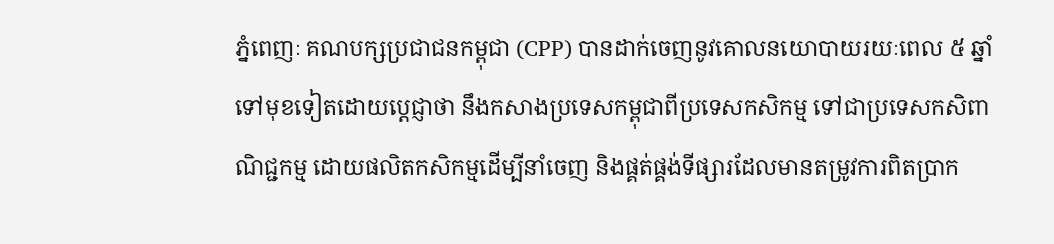ភ្នំពេញៈ គណបក្សប្រជាជនកម្ពុជា (CPP) បានដាក់ចេញនូវគោលនយោបាយរយៈពេល ៥ ឆ្នាំទៅមុខទៀតដោយប្តេជ្ញាថា នឹងកសាងប្រទេសកម្ពុជាពីប្រទេសកសិកម្ម ទៅជាប្រទេសកសិពាណិជ្ជកម្ម ដោយផលិតកសិកម្មដើម្បីនាំចេញ និងផ្គត់ផ្គង់ទីផ្សារដែលមានតម្រូវការពិតប្រាក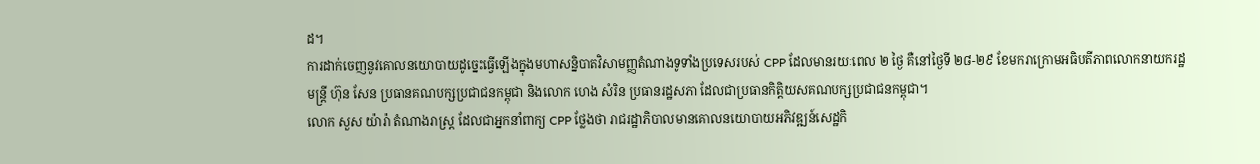ដ។
ការដាក់ចេញនូវគោលនយោបាយដូច្នេះធ្វើឡើងក្នុងមហាសន្និបាតវិសាមញ្ញតំណាងទូទាំងប្រទេសរបស់ CPP ដែលមានរយៈពេល ២ ថ្ងៃ គឺនៅថ្ងៃទី ២៨-២៩ ខែមករាក្រោមអធិបតីភាពលោកនាយករដ្ឋមន្ត្រី ហ៊ុន សែន ប្រធានគណបក្សប្រជាជនកម្ពុជា និងលោក ហេង សំរិន ប្រធានរដ្ឋសភា ដែលជាប្រធានកិត្តិយសគណបក្សប្រជាជនកម្ពុជា។
លោក សួស យ៉ារ៉ា តំណាងរាស្ត្រ ដែលជាអ្នកនាំពាក្យ CPP ថ្លែងថា រាជរដ្ឋាភិបាលមានគោលនយោបាយអភិវឌ្ឍន៍សេដ្ឋកិ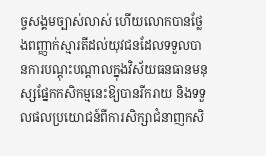ច្ចសង្គមច្បាស់លាស់ ហើយលោកបានថ្លែងពញ្ញាក់ស្មារតីដល់យុវជនដែលទទួលបានការបណ្តុះបណ្តាលក្នុងវិស័យធនធានមនុស្សផ្នែកកសិកម្មនេះឱ្យបានរីករាយ និងទទួលផលប្រយោជន៍ពីការសិក្សាជំនាញកសិ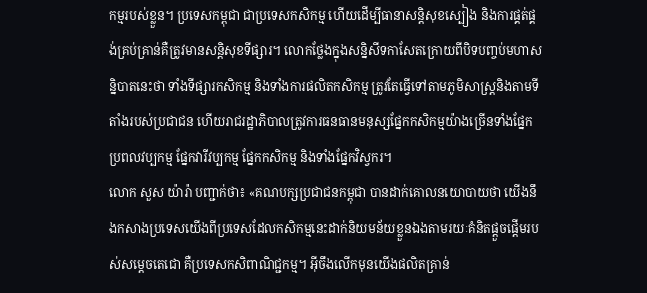កម្មរបស់ខ្លួន។ ប្រទេសកម្ពុជា ជាប្រទេសកសិកម្ម ហើយដើម្បីធានាសន្តិសុខស្បៀង និងការផ្គត់ផ្គង់គ្រប់គ្រាន់គឺត្រូវមានសន្តិសុខទីផ្សារ។ លោកថ្លែងក្នុងសន្និសីទកាសែតក្រោយពីបិទបញ្ចប់មហាសន្និបាតនេះថា ទាំងទីផ្សារកសិកម្ម និងទាំងការផលិតកសិកម្ម ត្រូវតែធ្វើទៅតាមភូមិសាស្ត្រនិងតាមទីតាំងរបស់ប្រជាជន ហើយរាជរដ្ឋាភិបាលត្រូវការធនធានមនុស្សផ្នែកកសិកម្មយ៉ាងច្រើនទាំងផ្នែកប្រពលវប្បកម្ម ផ្នែកវារីវប្បកម្ម ផ្នែកកសិកម្ម និងទាំងផ្នែកវិស្វករ។
លោក សួស យ៉ារ៉ា បញ្ជាក់ថា៖ «គណបក្សប្រជាជនកម្ពុជា បានដាក់គោលនយោបាយថា យើងនឹងកសាងប្រទេសយើងពីប្រទេសដែលកសិកម្មនេះដាក់និយមន័យខ្លួនឯងតាមរយៈគំនិតផ្តួចផ្តើមរបស់សម្តេចតេជោ គឺប្រទេសកសិពាណិជ្ជកម្ម។ អ៊ីចឹងលើកមុនយើងផលិតគ្រាន់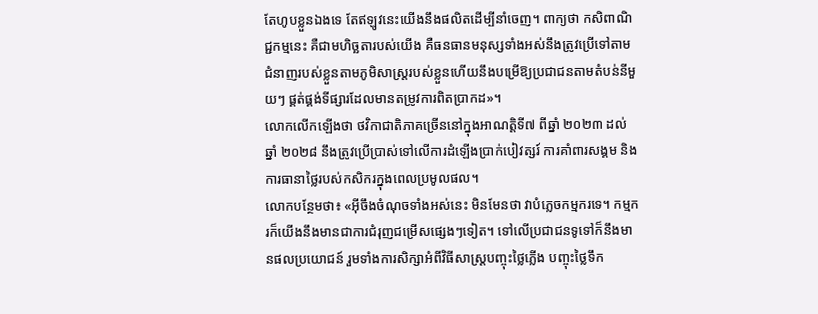តែហូបខ្លួនឯងទេ តែឥឡូវនេះយើងនឹងផលិតដើម្បីនាំចេញ។ ពាក្យថា កសិពាណិជ្ជកម្មនេះ គឺជាមហិច្ឆតារបស់យើង គឺធនធានមនុស្សទាំងអស់នឹងត្រូវប្រើទៅតាមជំនាញរបស់ខ្លួនតាមភូមិសាស្ត្ររបស់ខ្លួនហើយនឹងបម្រើឱ្យប្រជាជនតាមតំបន់នីមួយៗ ផ្គត់ផ្គង់ទីផ្សារដែលមានតម្រូវការពិតប្រាកដ»។
លោកលើកឡើងថា ថវិកាជាតិភាគច្រើននៅក្នុងអាណត្តិទី៧ ពីឆ្នាំ ២០២៣ ដល់ឆ្នាំ ២០២៨ នឹងត្រូវប្រើប្រាស់ទៅលើការដំឡើងប្រាក់បៀវត្សរ៍ ការគាំពារសង្គម និងការធានាថ្លៃរបស់កសិករក្នុងពេលប្រមូលផល។
លោកបន្ថែមថា៖ «អ៊ីចឹងចំណុចទាំងអស់នេះ មិនមែនថា វាបំភ្លេចកម្មករទេ។ កម្មករក៏យើងនឹងមានជាការជំរុញជម្រើសផ្សេងៗទៀត។ ទៅលើប្រជាជនទូទៅក៏នឹងមានផលប្រយោជន៍ រួមទាំងការសិក្សាអំពីវិធីសាស្ត្របញ្ចុះថ្លៃភ្លើង បញ្ចុះថ្លៃទឹក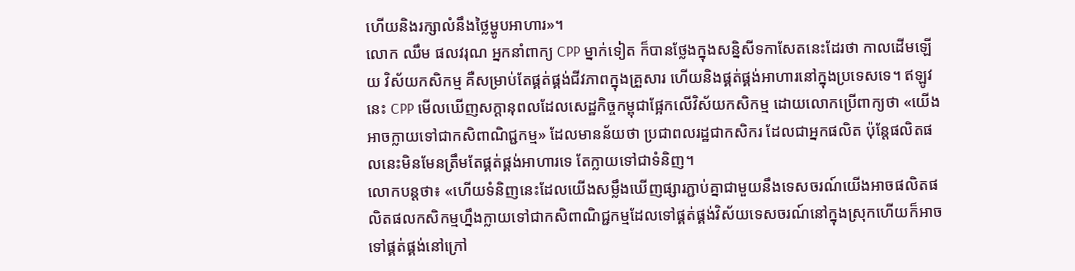ហើយនិងរក្សាលំនឹងថ្លៃម្ហូបអាហារ»។
លោក ឈឹម ផលវរុណ អ្នកនាំពាក្យ CPP ម្នាក់ទៀត ក៏បានថ្លែងក្នុងសន្និសីទកាសែតនេះដែរថា កាលដើមឡើយ វិស័យកសិកម្ម គឺសម្រាប់តែផ្គត់ផ្គង់ជីវភាពក្នុងគ្រួសារ ហើយនិងផ្គត់ផ្គង់អាហារនៅក្នុងប្រទេសទេ។ ឥឡូវនេះ CPP មើលឃើញសក្ដានុពលដែលសេដ្ឋកិច្ចកម្ពុជាផ្អែកលើវិស័យកសិកម្ម ដោយលោកប្រើពាក្យថា «យើងអាចក្លាយទៅជាកសិពាណិជ្ជកម្ម» ដែលមានន័យថា ប្រជាពលរដ្ឋជាកសិករ ដែលជាអ្នកផលិត ប៉ុន្តែផលិតផលនេះមិនមែនត្រឹមតែផ្គត់ផ្គង់អាហារទេ តែក្លាយទៅជាទំនិញ។
លោកបន្តថា៖ «ហើយទំនិញនេះដែលយើងសម្លឹងឃើញផ្សារភ្ជាប់គ្នាជាមួយនឹងទេសចរណ៍យើងអាចផលិតផលិតផលកសិកម្មហ្នឹងក្លាយទៅជាកសិពាណិជ្ជកម្មដែលទៅផ្គត់ផ្គង់វិស័យទេសចរណ៍នៅក្នុងស្រុកហើយក៏អាចទៅផ្គត់ផ្គង់នៅក្រៅ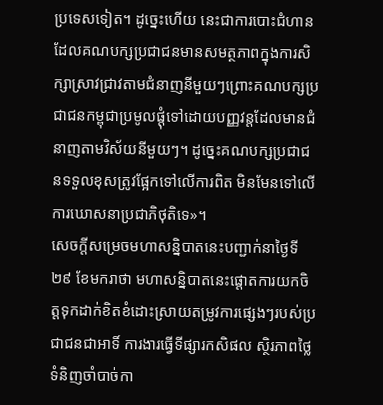ប្រទេសទៀត។ ដូច្នេះហើយ នេះជាការបោះជំហានដែលគណបក្សប្រជាជនមានសមត្ថភាពក្នុងការសិក្សាស្រាវជ្រាវតាមជំនាញនីមួយៗព្រោះគណបក្សប្រជាជនកម្ពុជាប្រមូលផ្ដុំទៅដោយបញ្ញវន្តដែលមានជំនាញតាមវិស័យនីមួយៗ។ ដូច្នេះគណបក្សប្រជាជនទទួលខុសត្រូវផ្អែកទៅលើការពិត មិនមែនទៅលើការឃោសនាប្រជាភិថុតិទេ»។
សេចក្តីសម្រេចមហាសន្និបាតនេះបញ្ជាក់នាថ្ងៃទី ២៩ ខែមករាថា មហាសន្និបាតនេះផ្តោតការយកចិត្តទុកដាក់ខិតខំដោះស្រាយតម្រូវការផ្សេងៗរបស់ប្រជាជនជាអាទិ៍ ការងារធ្វើទីផ្សារកសិផល ស្ថិរភាពថ្លៃទំនិញចាំបាច់កា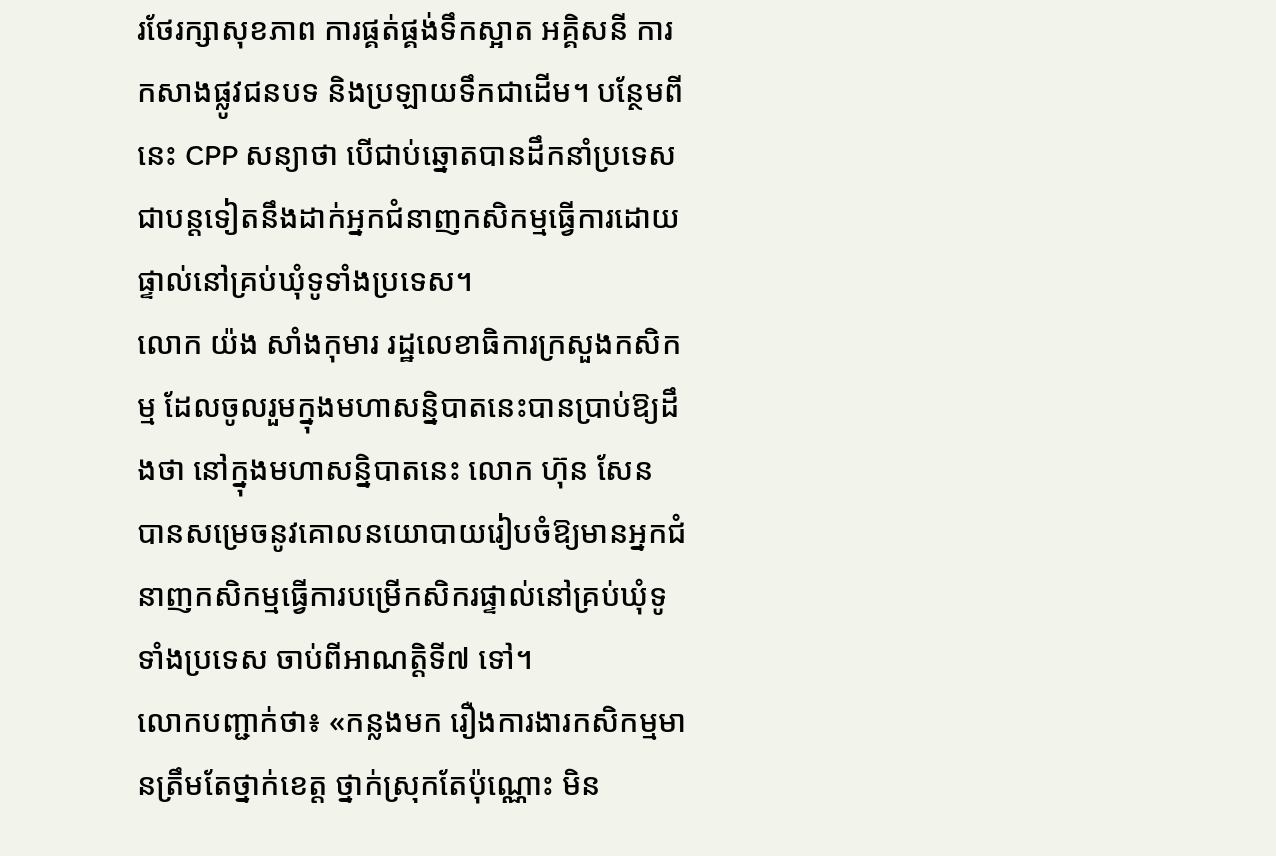រថែរក្សាសុខភាព ការផ្គត់ផ្គង់ទឹកស្អាត អគ្គិសនី ការកសាងផ្លូវជនបទ និងប្រឡាយទឹកជាដើម។ បន្ថែមពីនេះ CPP សន្យាថា បើជាប់ឆ្នោតបានដឹកនាំប្រទេសជាបន្តទៀតនឹងដាក់អ្នកជំនាញកសិកម្មធ្វើការដោយផ្ទាល់នៅគ្រប់ឃុំទូទាំងប្រទេស។
លោក យ៉ង សាំងកុមារ រដ្ឋលេខាធិការក្រសួងកសិកម្ម ដែលចូលរួមក្នុងមហាសន្និបាតនេះបានប្រាប់ឱ្យដឹងថា នៅក្នុងមហាសន្និបាតនេះ លោក ហ៊ុន សែន បានសម្រេចនូវគោលនយោបាយរៀបចំឱ្យមានអ្នកជំនាញកសិកម្មធ្វើការបម្រើកសិករផ្ទាល់នៅគ្រប់ឃុំទូទាំងប្រទេស ចាប់ពីអាណត្តិទី៧ ទៅ។
លោកបញ្ជាក់ថា៖ «កន្លងមក រឿងការងារកសិកម្មមានត្រឹមតែថ្នាក់ខេត្ត ថ្នាក់ស្រុកតែប៉ុណ្ណោះ មិន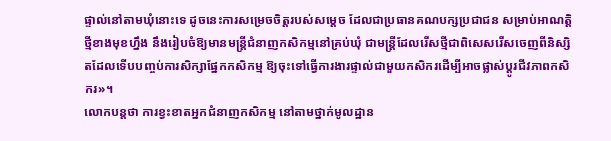ផ្ទាល់នៅតាមឃុំនោះទេ ដូចនេះការសម្រេចចិត្តរបស់សម្តេច ដែលជាប្រធានគណបក្សប្រជាជន សម្រាប់អាណត្តិថ្មីខាងមុខហ្នឹង នឹងរៀបចំឱ្យមានមន្ត្រីជំនាញកសិកម្មនៅគ្រប់ឃុំ ជាមន្ត្រីដែលរើសថ្មីជាពិសេសរើសចេញពីនិស្សិតដែលទើបបញ្ចប់ការសិក្សាផ្នែកកសិកម្ម ឱ្យចុះទៅធ្វើការងារផ្ទាល់ជាមួយកសិករដើម្បីអាចផ្លាស់ប្តូរជីវភាពកសិករ»។
លោកបន្តថា ការខ្វះខាតអ្នកជំនាញកសិកម្ម នៅតាមថ្នាក់មូលដ្ឋាន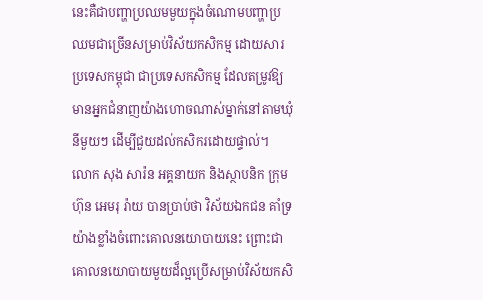នេះគឺជាបញ្ហាប្រឈមមួយក្នុងចំណោមបញ្ហាប្រឈមជាច្រើនសម្រាប់វិស័យកសិកម្ម ដោយសារប្រទេសកម្ពុជា ជាប្រទេសកសិកម្ម ដែលតម្រូវឱ្យមានអ្នកជំនាញយ៉ាងហោចណាស់ម្នាក់នៅតាមឃុំនីមួយៗ ដើម្បីជួយដល់កសិករដោយផ្ទាល់។
លោក សុង សារ៉ន អគ្គនាយក និងស្ថាបនិក ក្រុមហ៊ុន អេមរុ រ៉ាយ បានប្រាប់ថា វិស័យឯកជន គាំទ្រយ៉ាងខ្លាំងចំពោះគោលនយោបាយនេះ ព្រោះជាគោលនយោបាយមួយដ៏ល្អប្រើសម្រាប់វិស័យកសិ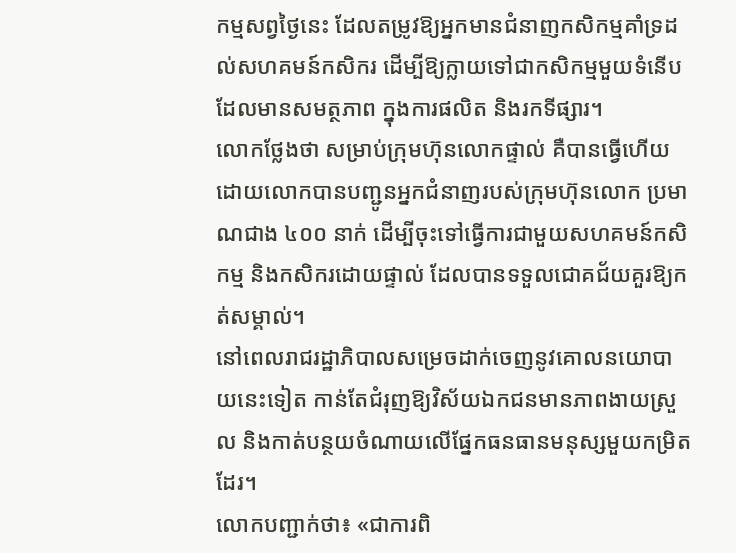កម្មសព្វថ្ងៃនេះ ដែលតម្រូវឱ្យអ្នកមានជំនាញកសិកម្មគាំទ្រដល់សហគមន៍កសិករ ដើម្បីឱ្យក្លាយទៅជាកសិកម្មមួយទំនើប ដែលមានសមត្ថភាព ក្នុងការផលិត និងរកទីផ្សារ។
លោកថ្លែងថា សម្រាប់ក្រុមហ៊ុនលោកផ្ទាល់ គឺបានធ្វើហើយ ដោយលោកបានបញ្ជូនអ្នកជំនាញរបស់ក្រុមហ៊ុនលោក ប្រមាណជាង ៤០០ នាក់ ដើម្បីចុះទៅធ្វើការជាមួយសហគមន៍កសិកម្ម និងកសិករដោយផ្ទាល់ ដែលបានទទួលជោគជ័យគួរឱ្យកត់សម្គាល់។
នៅពេលរាជរដ្ឋាភិបាលសម្រេចដាក់ចេញនូវគោលនយោបាយនេះទៀត កាន់តែជំរុញឱ្យវិស័យឯកជនមានភាពងាយស្រួល និងកាត់បន្ថយចំណាយលើផ្នែកធនធានមនុស្សមួយកម្រិតដែរ។
លោកបញ្ជាក់ថា៖ «ជាការពិ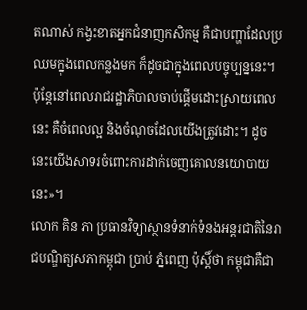តណាស់ កង្វះខាតអ្នកជំនាញកសិកម្ម គឺជាបញ្ហាដែលប្រឈមក្នុងពេលកន្លងមក ក៏ដូចជាក្នុងពេលបច្ចុប្បន្ននេះ។ ប៉ុន្តែនៅពេលរាជរដ្ឋាភិបាលចាប់ផ្តើមដោះស្រាយពេលនេះ គឺចំពេលល្អ និងចំណុចដែលយើងត្រូវដោះ។ ដូចនេះយើងសាទរចំពោះការដាក់ចេញគោលនយោបាយនេះ»។
លោក គិន ភា ប្រធានវិទ្យាស្ថានទំនាក់ទំនងអន្តរជាតិនៃរាជបណិ្ឌត្យសភាកម្ពុជា ប្រាប់ ភ្នំពេញ ប៉ុស្តិ៍ថា កម្ពុជាគឺជា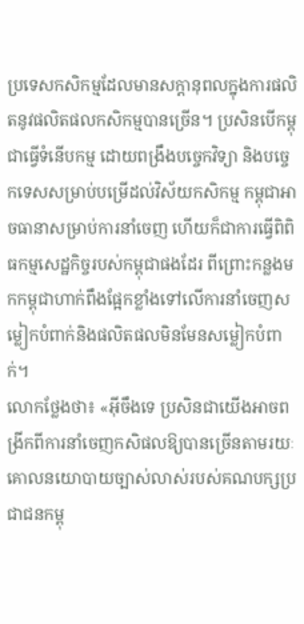ប្រទេសកសិកម្មដែលមានសក្ដានុពលក្នុងការផលិតនូវផលិតផលកសិកម្មបានច្រើន។ ប្រសិនបើកម្ពុជាធ្វើទំនើបកម្ម ដោយពង្រឹងបច្ចេកវិទ្យា និងបច្ចេកទេសសម្រាប់បម្រើដល់វិស័យកសិកម្ម កម្ពុជាអាចធានាសម្រាប់ការនាំចេញ ហើយក៏ជាការធ្វើពិពិធកម្មសេដ្ឋកិច្ចរបស់កម្ពុជាផងដែរ ពីព្រោះកន្លងមកកម្ពុជាហាក់ពឹងផ្អែកខ្លាំងទៅលើការនាំចេញសម្លៀកបំពាក់និងផលិតផលមិនមែនសម្លៀកបំពាក់។
លោកថ្លែងថា៖ «អ៊ីចឹងទេ ប្រសិនជាយើងអាចពង្រីកពីការនាំចេញកសិផលឱ្យបានច្រើនតាមរយៈគោលនយោបាយច្បាស់លាស់របស់គណបក្សប្រជាជនកម្ពុ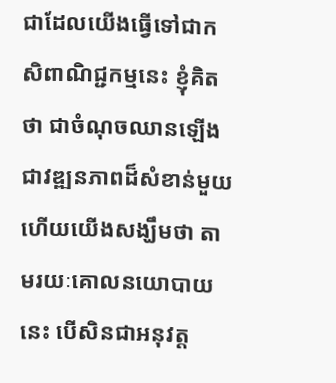ជាដែលយើងធ្វើទៅជាកសិពាណិជ្ជកម្មនេះ ខ្ញុំគិតថា ជាចំណុចឈានឡើង ជាវឌ្ឍនភាពដ៏សំខាន់មួយ ហើយយើងសង្ឃឹមថា តាមរយៈគោលនយោបាយនេះ បើសិនជាអនុវត្ត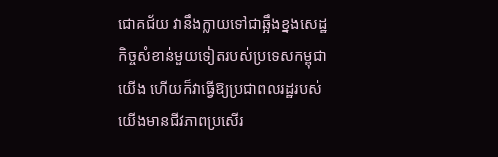ជោគជ័យ វានឹងក្លាយទៅជាឆ្អឹងខ្នងសេដ្ឋកិច្ចសំខាន់មួយទៀតរបស់ប្រទេសកម្ពុជាយើង ហើយក៏វាធ្វើឱ្យប្រជាពលរដ្ឋរបស់យើងមានជីវភាពប្រសើរ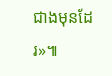ជាងមុនដែរ»៕